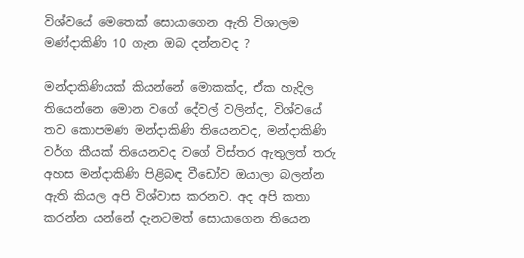විශ්වයේ මෙතෙක් සොයාගෙන ඇති විශාලම මණ්දාකිණි 10 ගැන ඔබ දන්නවද ?

මන්දාකිණියක් කියන්නේ මොකක්ද, ඒක හැදිල තියෙන්නෙ මොන වගේ දේවල් වලින්ද, විශ්වයේ තව කොපමණ මන්දාකිණි තියෙනවද, මන්දාකිණි වර්ග කීයක් තියෙනවද වගේ විස්තර ඇතුලත් තරු අහස මන්දාකිණි පිළිබඳ වීඩෝව ඔයාලා බලන්න ඇති කියල අපි විශ්වාස කරනව. අද අපි කතා කරන්න යන්නේ දැනටමත් සොයාගෙන තියෙන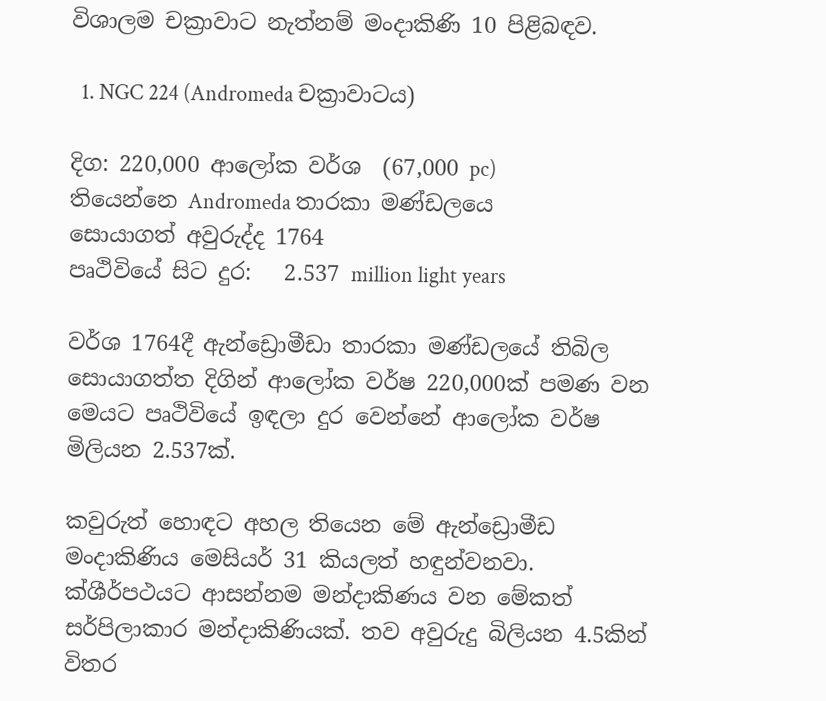විශාලම චක්‍රාවාට නැත්නම් මංදාකිණි 10 පිළිබඳව.

  1. NGC 224 (Andromeda චක්‍රාවාටය)

දිග: 220,000 ආලෝක වර්ශ  (67,000 pc)
තියෙන්නෙ Andromeda තාරකා මණ්ඩලයෙ
සොයාගත් අවුරුද්ද 1764
පෘථිවියේ සිට දුර:   2.537 million light years

වර්ශ 1764දී ඇන්ඩ්‍රොමීඩා තාරකා මණ්ඩලයේ තිබිල සොයාගත්ත දිගින් ආලෝක වර්ෂ 220,000ක් පමණ වන මෙයට පෘථිවියේ ඉඳලා දුර වෙන්නේ ආලෝක වර්ෂ මිලියන 2.537ක්.

කවුරුත් හොඳට අහල තියෙන මේ ඇන්ඩ්‍රොමීඩ මංදාකිණිය මෙසියර් 31 කියලත් හඳුන්වනවා. ක්ශීර්පථයට ආසන්නම මන්දාකිණය වන මේකත් සර්පිලාකාර මන්දාකිණියක්. තව අවුරුදු බිලියන 4.5කින් විතර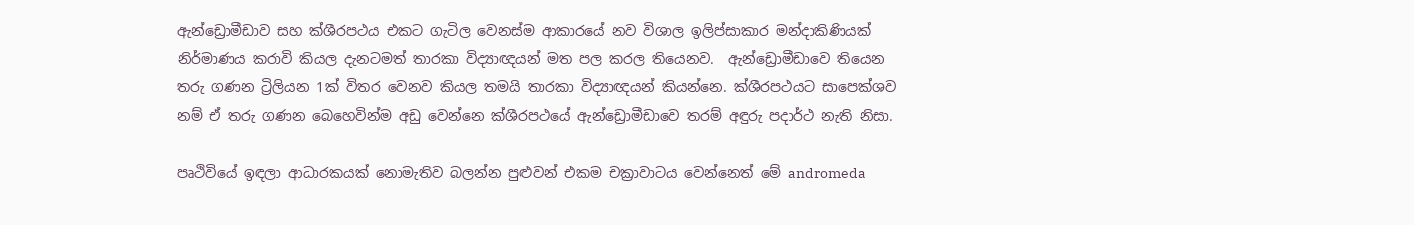ඇන්ඩ්‍රොමීඩාව සහ ක්ශීරපථය එකට ගැටිල වෙනස්ම ආකාරයේ නව විශාල ඉලිප්සාකාර මන්දාකිණියක් නිර්මාණය කරාවි කියල දැනටමත් තාරකා විද්‍යාඥයන් මත පල කරල තියෙනව.  ඇන්ඩ්‍රොමීඩාවෙ තියෙන තරු ගණන ට්‍රිලියන 1ක් විතර වෙනව කියල තමයි තාරකා විද්‍යාඥයන් කියන්නෙ. ක්ශීරපථයට සාපෙක්ශව නම් ඒ තරු ගණන බෙහෙවින්ම අඩු වෙන්නෙ ක්ශීරපථයේ ඇන්ඩ්‍රොමීඩාවෙ තරම් අඳුරු පදාර්ථ නැති නිසා.

පෘථිවියේ ඉඳලා ආධාරකයක් නොමැතිව බලන්න පුළුවන් එකම චක්‍රාවාටය වෙන්නෙත් මේ andromeda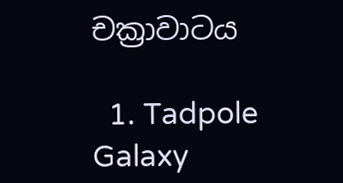චක්‍රාවාටය

  1. Tadpole Galaxy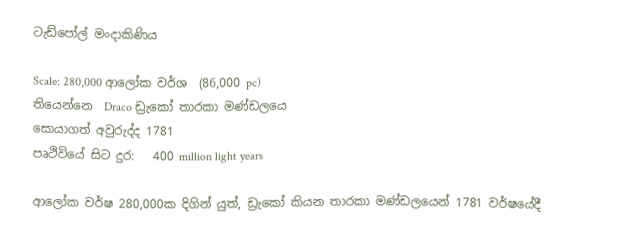ටැඩ්පෝල් මංදාකිණිය

Scale: 280,000 ආලෝක වර්ශ  (86,000 pc)
තියෙන්නෙ  Draco ඩ්‍රැකෝ තාරකා මණ්ඩලයෙ
සොයාගත් අවුරුද්ද 1781
පෘථිවියේ සිට දුර:   400 million light years

ආලෝක වර්ෂ 280,000ක දිගින් යුත්, ඩ්‍රැකෝ කියන තාරකා මණ්ඩලයෙන් 1781 වර්ෂයේදී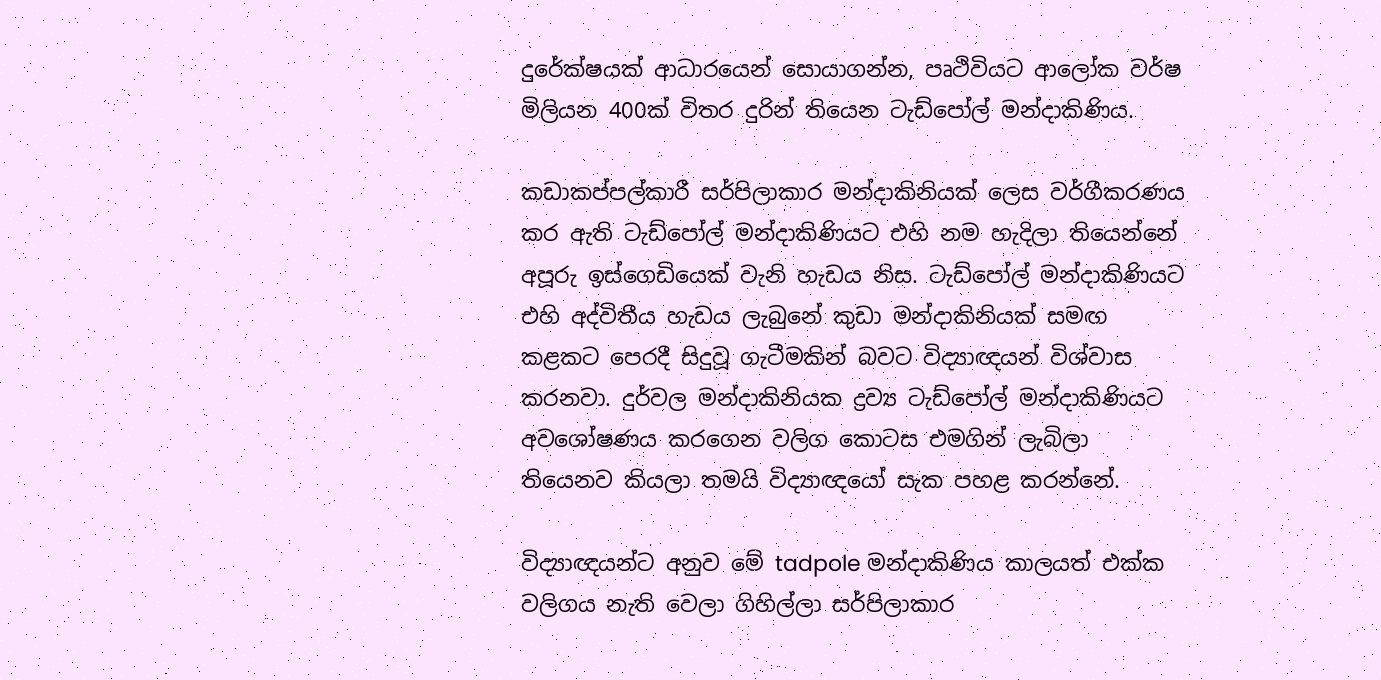දුරේක්ෂයක් ආධාරයෙන් සොයාගන්න, පෘථිවියට ආලෝක වර්ෂ මිලියන 400ක් විතර දුරින් තියෙන ටැඩ්පෝල් මන්දාකිණිය.

කඩාකප්පල්කාරී සර්පිලාකාර මන්දාකිනියක් ලෙස වර්ගීකරණය කර ඇති ටැඩ්පෝල් මන්දාකිණියට එහි නම හැදිලා තියෙන්නේ අපූරු ඉස්‌ගෙඩියෙක් වැනි හැඩය නිස. ටැඩ්පෝල් මන්දාකිණියට එහි අද්විතීය හැඩය ලැබුනේ කුඩා මන්දාකිනියක් සමඟ කළකට පෙරදී සිදුවූ ගැටීමකින් බවට විද්‍යාඥයන් විශ්වාස කරනවා. දුර්වල මන්දාකිනියක ද්‍රව්‍ය ටැඩ්පෝල් මන්දාකිණියට අවශෝෂණය කරගෙන වලිග කොටස එමගින් ලැබිලා තියෙනව කියලා තමයි විද්‍යාඥයෝ සැක පහළ කරන්නේ.

විද්‍යාඥයන්ට අනුව මේ tadpole මන්දාකිණිය කාලයත් එක්ක වලිගය නැති වෙලා ගිහිල්ලා සර්පිලාකාර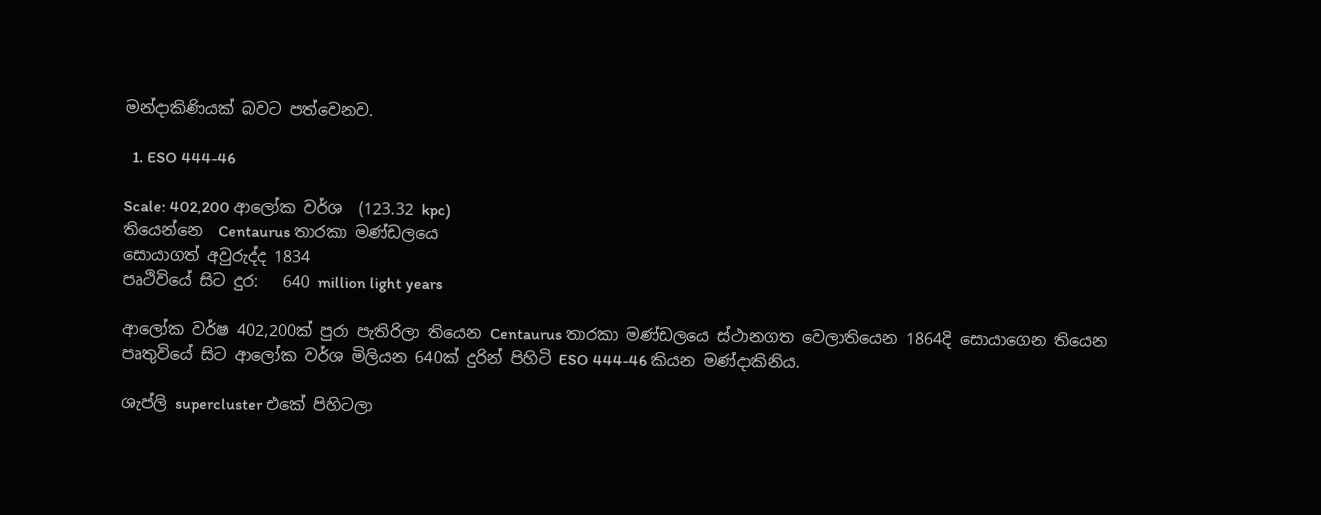මන්දාකිණියක් බවට පත්වෙනව.

  1. ESO 444-46

Scale: 402,200 ආලෝක වර්ශ  (123.32 kpc)
තියෙන්නෙ  Centaurus තාරකා මණ්ඩලයෙ
සොයාගත් අවුරුද්ද 1834
පෘථිවියේ සිට දුර:   640 million light years

ආලෝක වර්ෂ 402,200ක් පුරා පැතිරිලා තියෙන Centaurus තාරකා මණ්ඩලයෙ ස්ථානගත වෙලාතියෙන 1864දි සොයාගෙන තියෙන පෘතුවියේ සිට ආලෝක වර්ශ මිලියන 640ක් දුරින් පිහිටි ESO 444-46 කියන මණ්දාකිනිය.

ශැප්ලි supercluster එකේ පිහිටලා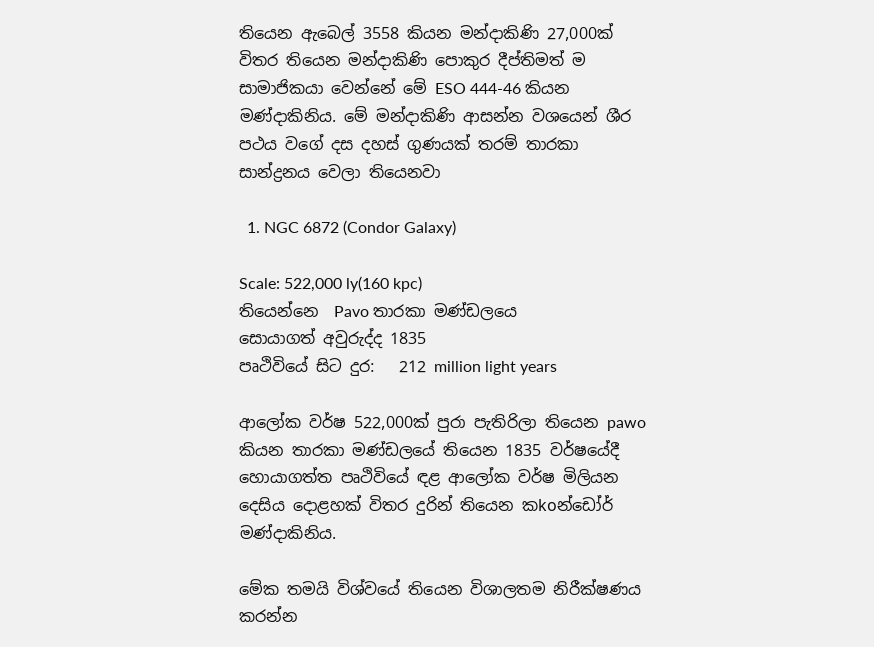තියෙන ඇබෙල් 3558 කියන මන්දාකිණි 27,000ක් විතර තියෙන මන්දාකිණි පොකුර දීප්තිමත් ම සාමාජිකයා වෙන්නේ මේ ESO 444-46 කියන මණ්දාකිනිය. මේ මන්දාකිණි ආසන්න වශයෙන් ශීර පථය වගේ දස දහස් ගුණයක් තරම් තාරකා සාන්ද්‍රනය වෙලා තියෙනවා

  1. NGC 6872 (Condor Galaxy)

Scale: 522,000 ly(160 kpc)
තියෙන්නෙ  Pavo තාරකා මණ්ඩලයෙ
සොයාගත් අවුරුද්ද 1835
පෘථිවියේ සිට දුර:   212 million light years

ආලෝක වර්ෂ 522,000ක් පුරා පැතිරිලා තියෙන pawo කියන තාරකා මණ්ඩලයේ තියෙන 1835 වර්ෂයේදී හොයාගත්ත පෘථිවියේ ඳළ ආලෝක වර්ෂ මිලියන දෙසිය දොළහක් විතර දුරින් තියෙන කkoන්ඩෝර් මණ්දාකිනිය.

මේක තමයි විශ්වයේ තියෙන විශාලතම නිරීක්ෂණය කරන්න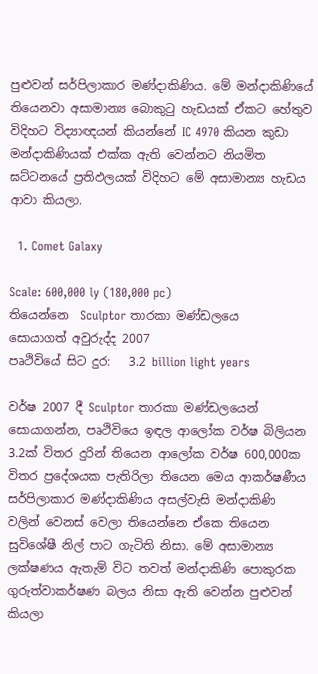පුළුවන් සර්පිලාකාර මණ්දාකිණිය. මේ මන්දාකිණියේ තියෙනවා අසාමාන්‍ය බොකුටු හැඩයක් ඒකට හේතුව විදිහට විද්‍යාඥයන් කියන්නේ IC 4970 කියන කුඩා මන්දාකිණියක් එක්ක ඇති වෙන්නට නියමිත ඝට්ටනයේ ප්‍රතිඵලයක් විදිහට මේ අසාමාන්‍ය හැඩය ආවා කියලා.

  1. Comet Galaxy

Scale: 600,000 ly (180,000 pc)
තියෙන්නෙ  Sculptor තාරකා මණ්ඩලයෙ
සොයාගත් අවුරුද්ද 2007
පෘථිවියේ සිට දුර:   3.2 billion light years

වර්ෂ 2007 දී Sculptor තාරකා මණ්ඩලයෙන් සොයාගන්න, පෘථිවියෙ ඉඳල ආලෝක වර්ෂ බිලියන 3.2ක් විතර දුරින් තියෙන ආලෝක වර්ෂ 600,000ක විතර ප්‍රදේශයක පැතිරිලා තියෙන මෙය ආකර්ෂණීය සර්පිලාකාර මණ්දාකිණිය අසල්වැසි මන්දාකිණි වලින් වෙනස් වෙලා තියෙන්නෙ ඒකෙ තියෙන සුවිශේෂී නිල් පාට ගැටිති නිසා. මේ අසාමාන්‍ය ලක්ෂණය ඇතැම් විට තවත් මන්දාකිණි පොකුරක ගුරුත්වාකර්ෂණ බලය නිසා ඇති වෙන්න පුළුවන් කියලා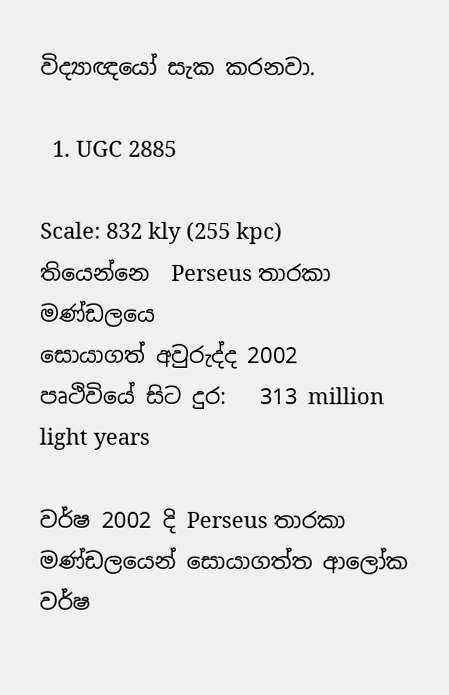විද්‍යාඥයෝ සැක කරනවා.

  1. UGC 2885

Scale: 832 kly (255 kpc)
තියෙන්නෙ  Perseus තාරකා මණ්ඩලයෙ
සොයාගත් අවුරුද්ද 2002
පෘථිවියේ සිට දුර:   313 million light years

වර්ෂ 2002 දි Perseus තාරකා මණ්ඩලයෙන් සොයාගත්ත ආලෝක වර්ෂ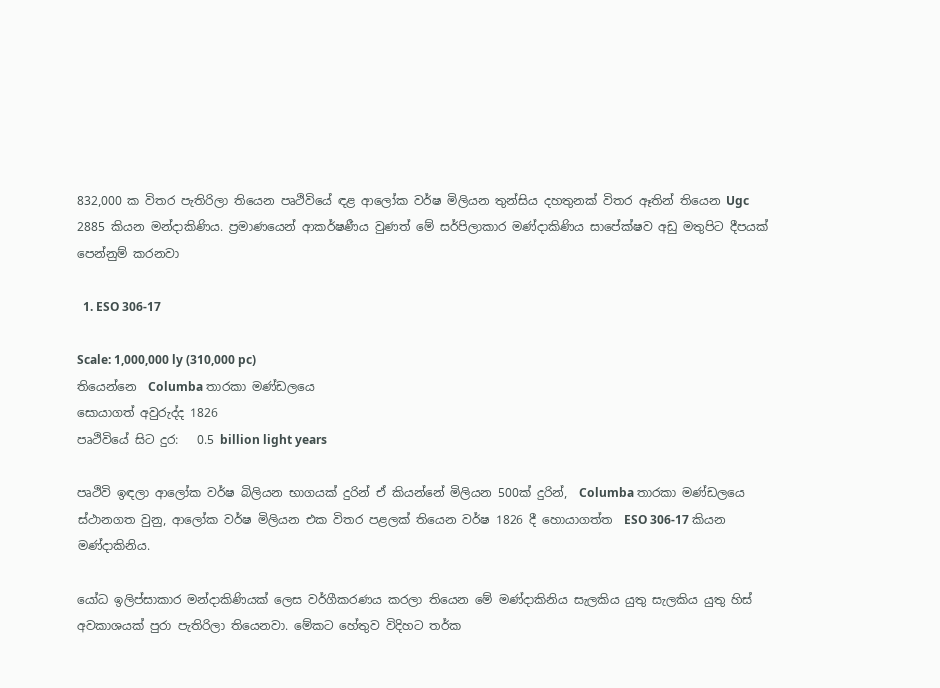832,000 ක විතර පැතිරිලා තියෙන පෘථිවියේ ඳළ ආලෝක වර්ෂ මිලියන තුන්සිය දහතුනක් විතර ඈතින් තියෙන Ugc 2885 කියන මන්දාකිණිය. ප්‍රමාණයෙන් ආකර්ෂණීය වුණත් මේ සර්පිලාකාර මණ්දාකිණිය සාපේක්ෂව අඩු මතුපිට දීපයක් පෙන්නුම් කරනවා

  1. ESO 306-17

Scale: 1,000,000 ly (310,000 pc)
තියෙන්නෙ  Columba තාරකා මණ්ඩලයෙ
සොයාගත් අවුරුද්ද 1826
පෘථිවියේ සිට දුර:   0.5 billion light years

පෘථිවි ඉඳලා ආලෝක වර්ෂ බිලියන භාගයක් දුරින් ඒ කියන්නේ මිලියන 500ක් දුරින්,  Columba තාරකා මණ්ඩලයෙ ස්ථානගත වුනු, ආලෝක වර්ෂ මිලියන එක විතර පළලක් තියෙන වර්ෂ 1826 දී හොයාගත්ත  ESO 306-17 කියන මණ්දාකිනිය.

යෝධ ඉලිප්සාකාර මන්දාකිණියක් ලෙස වර්ගීකරණය කරලා තියෙන මේ මණ්දාකිනිය සැලකිය යුතු සැලකිය යුතු හිස් අවකාශයක් පුරා පැතිරිලා තියෙනවා. මේකට හේතුව විදිහට තර්ක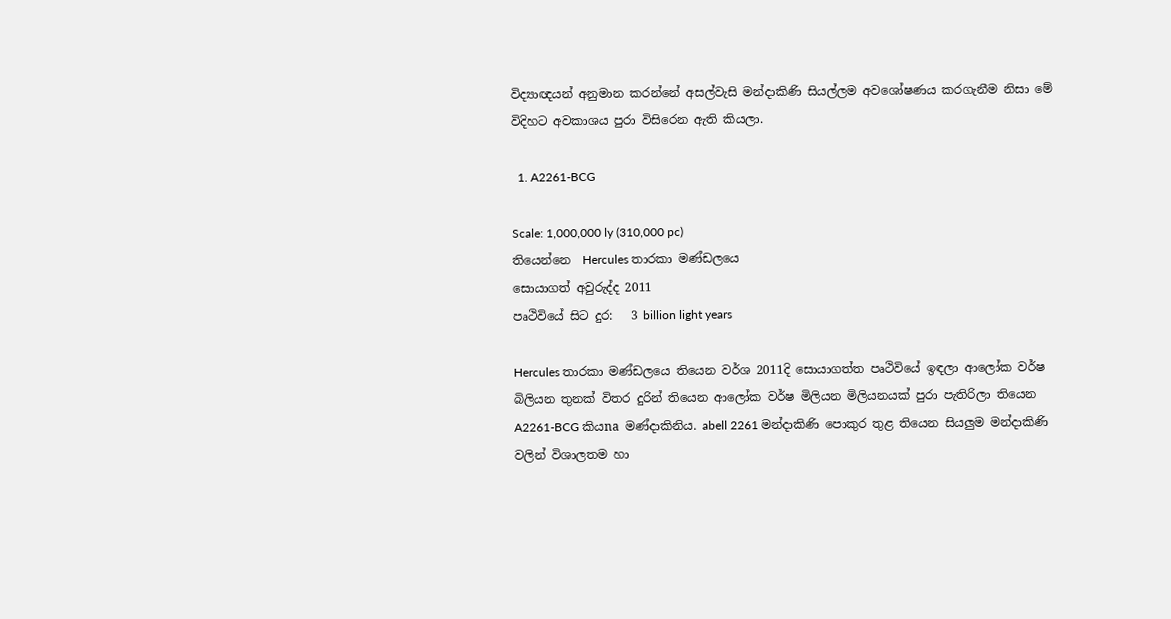විද්‍යාඥයන් අනුමාන කරන්නේ අසල්වැසි මන්දාකිණි සියල්ලම අවශෝෂණය කරගැනීම නිසා මේ විදිහට අවකාශය පුරා විසිරෙන ඇති කියලා.

  1. A2261-BCG

Scale: 1,000,000 ly (310,000 pc)
තියෙන්නෙ  Hercules තාරකා මණ්ඩලයෙ
සොයාගත් අවුරුද්ද 2011
පෘථිවියේ සිට දුර:   3 billion light years

Hercules තාරකා මණ්ඩලයෙ තියෙන වර්ශ 2011දි සොයාගත්ත පෘථිවියේ ඉඳලා ආලෝක වර්ෂ බිලියන තුනක් විතර දුරින් තියෙන ආලෝක වර්ෂ මිලියන මිලියනයක් පුරා පැතිරිලා තියෙන A2261-BCG කියna මණ්දාකිනිය. abell 2261 මන්දාකිණි පොකුර තුළ තියෙන සියලුම මන්දාකිණි වලින් විශාලතම හා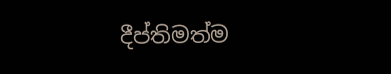දීප්තිමත්ම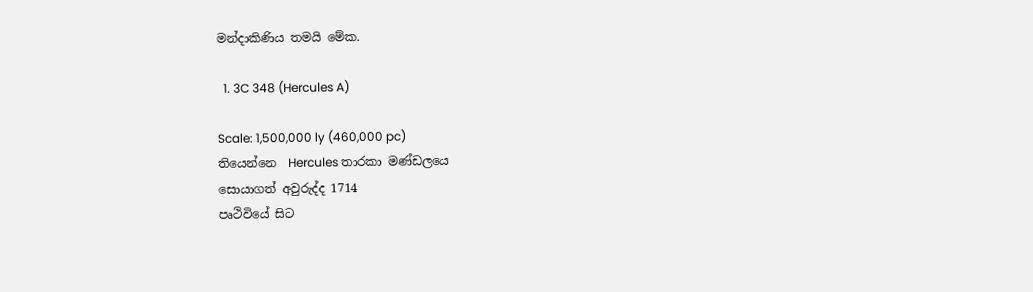මන්දාකිණිය තමයි මේක.

  1. 3C 348 (Hercules A)

Scale: 1,500,000 ly (460,000 pc)
තියෙන්නෙ  Hercules තාරකා මණ්ඩලයෙ
සොයාගත් අවුරුද්ද 1714
පෘථිවියේ සිට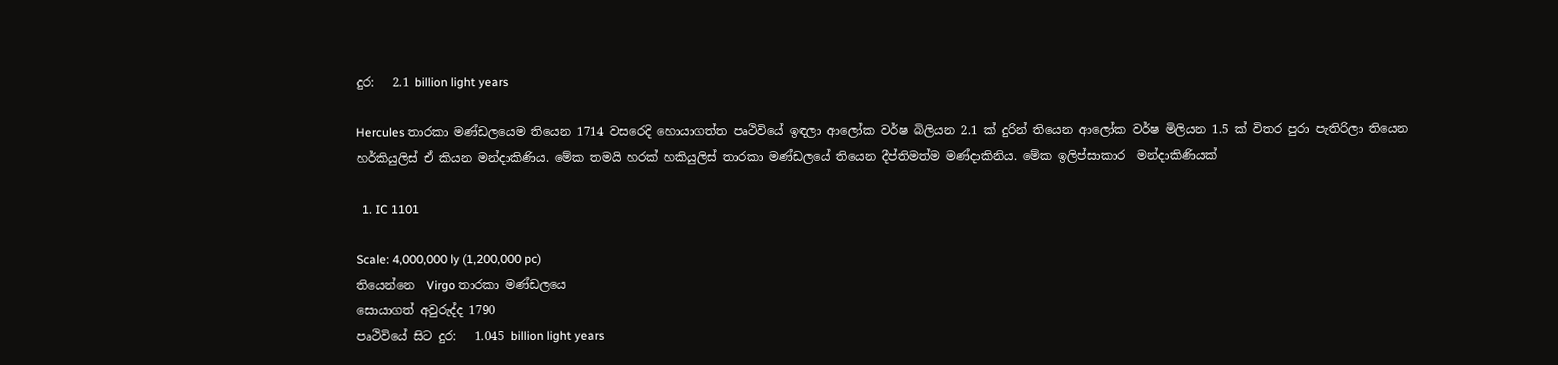දුර:   2.1 billion light years

Hercules තාරකා මණ්ඩලයෙම තියෙන 1714 වසරෙදි හොයාගත්ත පෘථිවියේ ඉඳලා ආලෝක වර්ෂ බිලියන 2.1 ක් දුරින් තියෙන ආලෝක වර්ෂ මිලියන 1.5 ක් විතර පුරා පැතිරිලා තියෙන හර්කියුලිස් ඒ කියන මන්දාකිණිය. මේක තමයි හරක් හකියුලිස් තාරකා මණ්ඩලයේ තියෙන දීප්තිමත්ම මණ්දාකිනිය. මේක ඉලිප්සාකාර  මන්දාකිණියක්

  1. IC 1101

Scale: 4,000,000 ly (1,200,000 pc)
තියෙන්නෙ  Virgo තාරකා මණ්ඩලයෙ
සොයාගත් අවුරුද්ද 1790
පෘථිවියේ සිට දුර:   1.045 billion light years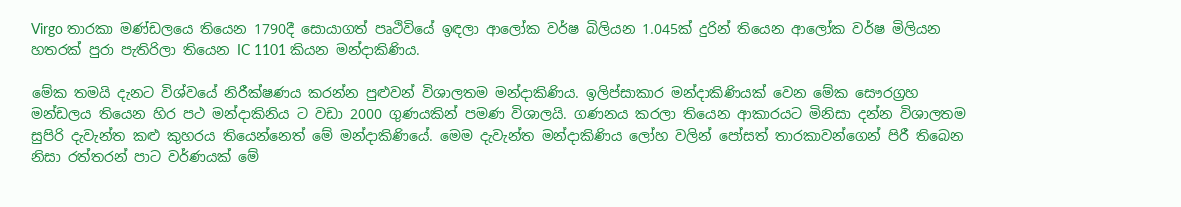Virgo තාරකා මණ්ඩලයෙ තියෙන 1790දී සොයාගත් පෘථිවියේ ඉඳලා ආලෝක වර්ෂ බිලියන 1.045ක් දුරින් තියෙන ආලෝක වර්ෂ මිලියන හතරක් පුරා පැතිරිලා තියෙන IC 1101 කියන මන්දාකිණිය.

මේක තමයි දැනට විශ්වයේ නිරීක්ෂණය කරන්න පුළුවන් විශාලතම මන්දාකිණිය. ඉලිප්සාකාර මන්දාකිණියක් වෙන මේක සෞරග්‍රහ මන්ඩලය තියෙන හිර පථ මන්දාකිනිය ට වඩා 2000 ගුණයකින් පමණ විශාලයි. ගණනය කරලා තියෙන ආකාරයට මිනිසා දන්න විශාලතම සුපිරි දැවැන්ත කළු කුහරය තියෙන්නෙත් මේ මන්දාකිණියේ. මෙම දැවැන්ත මන්දාකිණිය ලෝහ වලින් පෝසත් තාරකාවන්ගෙන් පිරී තිබෙන නිසා රත්තරන් පාට වර්ණයක් මේ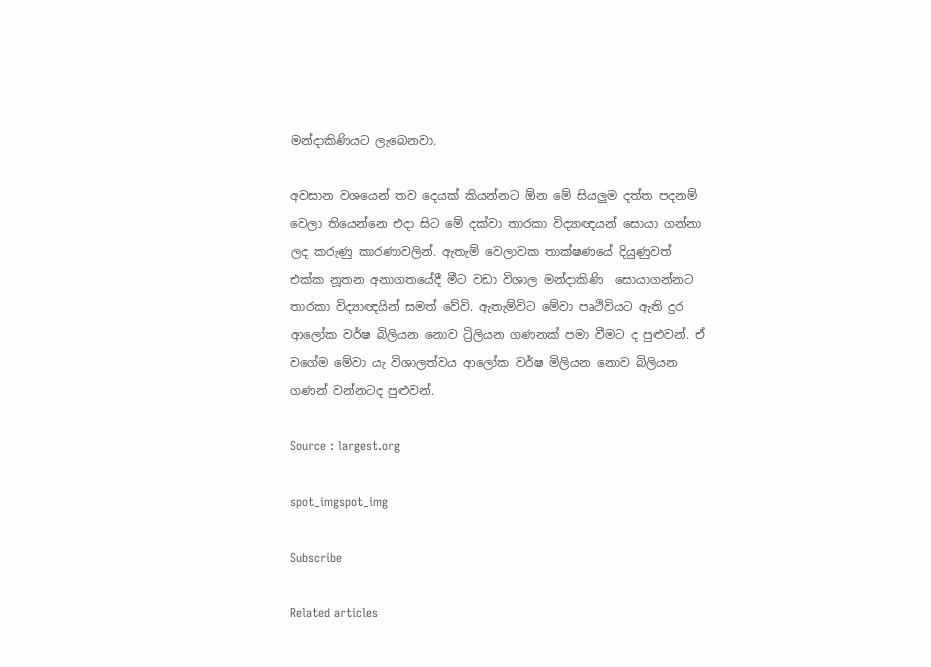මන්දාකිණියට ලැබෙනවා.

අවසාන වශයෙන් තව දෙයක් කියන්නට ඕන මේ සියලුම දත්ත පදනම් වෙලා තියෙන්නෙ එදා සිට මේ දක්වා තාරකා විද්‍යාඥයන් සොයා ගන්නා ලද කරුණු කාරණාවලින්. ඇතැම් වෙලාවක තාක්ෂණයේ දියුණුවත් එක්ක නූතන අනාගතයේදී මීට වඩා විශාල මන්දාකිණි  සොයාගන්නට තාරකා විද්‍යාඥයින් සමත් වේවි. ඇතැම්විට මේවා පෘථිවියට ඇති දුර ආලෝක වර්ෂ බිලියන නොව ට්‍රිලියන ගණනක් පමා වීමට ද පුළුවන්. ඒ වගේම මේවා යැ විශාලත්වය ආලෝක වර්ෂ මිලියන නොව බිලියන ගණන් වන්නටද පුළුවන්.

Source : largest.org

spot_imgspot_img

Subscribe

Related articles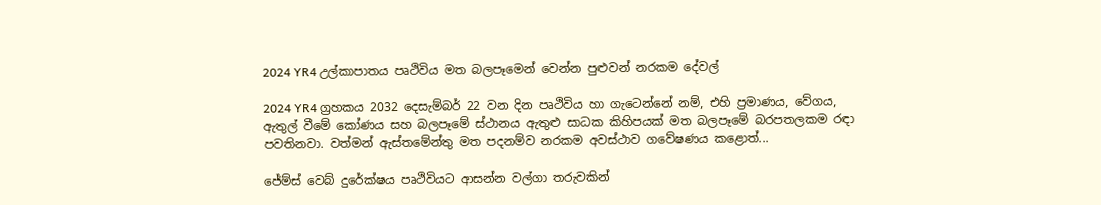2024 YR4 උල්කාපාතය පෘථිවිය මත බලපෑමෙන් වෙන්න පුළුවන් නරකම දේවල්

2024 YR4 ග්‍රහකය 2032 දෙසැම්බර් 22 වන දින පෘථිවිය හා ගැටෙන්නේ නම්, එහි ප්‍රමාණය, වේගය, ඇතුල් වීමේ කෝණය සහ බලපෑමේ ස්ථානය ඇතුළු සාධක කිහිපයක් මත බලපෑමේ බරපතලකම රඳා පවතිනවා. වත්මන් ඇස්තමේන්තු මත පදනම්ව නරකම අවස්ථාව ගවේෂණය කළොත්...

ජේම්ස් වෙබ් දුරේක්ෂය පෘථිවියට ආසන්න වල්ගා තරුවකින්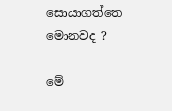සොයාගත්තෙ මොනවද ?

මේ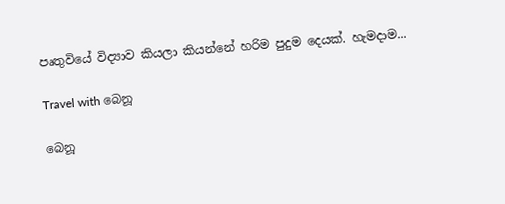පෘතුවියේ විද්‍යාව කියලා කියන්නේ හරිම පුදුම දෙයක්. හැමදාම...

Travel with බෙනූ

බෙනූ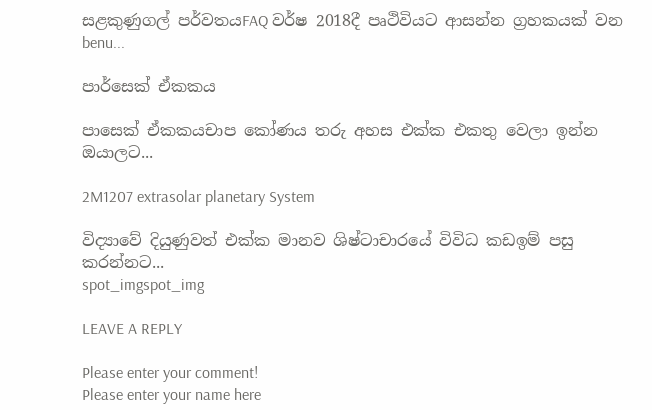සළකුණුගල් පර්වතයFAQ වර්ෂ 2018දී පෘථිවියට ආසන්න ග්‍රහකයක් වන benu...

පාර්සෙක් ඒකකය

පාසෙක් ඒකකයචාප කෝණය තරු අහස එක්ක එකතු වෙලා ඉන්න ඔයාලට...

2M1207 extrasolar planetary System

විද්‍යාවේ දියුණුවත් එක්ක මානව ශිෂ්ටාචාරයේ විවිධ කඩඉම් පසු කරන්නට...
spot_imgspot_img

LEAVE A REPLY

Please enter your comment!
Please enter your name here